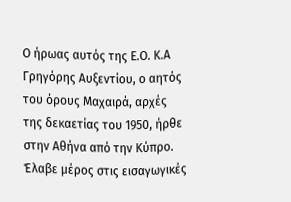Ο ήρωας αυτός της Ε.Ο. Κ.Α Γρηγόρης Αυξεντίου, ο αητός του όρους Μαχαιρά, αρχές της δεκαετίας του 1950, ήρθε στην Αθήνα από την Κύπρο.
Έλαβε μέρος στις εισαγωγικές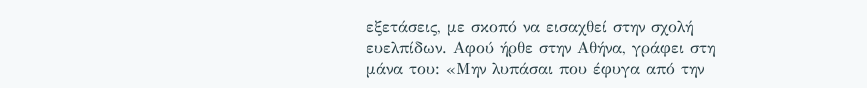εξετάσεις, με σκοπό να εισαχθεί στην σχολή ευελπίδων. Αφού ήρθε στην Αθήνα, γράφει στη μάνα του: «Μην λυπάσαι που έφυγα από την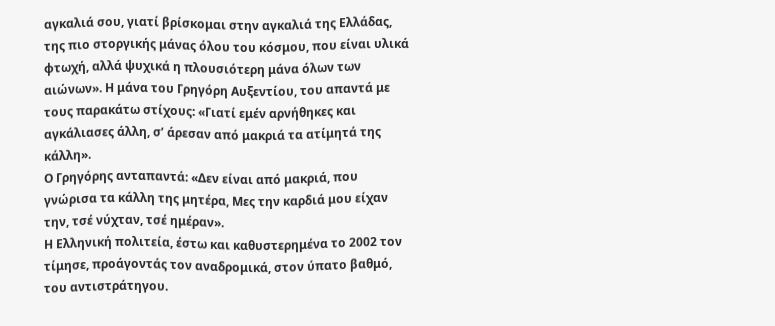αγκαλιά σου, γιατί βρίσκομαι στην αγκαλιά της Ελλάδας, της πιο στοργικής μάνας όλου του κόσμου, που είναι υλικά φτωχή, αλλά ψυχικά η πλουσιότερη μάνα όλων των αιώνων». Η μάνα του Γρηγόρη Αυξεντίου, του απαντά με τους παρακάτω στίχους: «Γιατί εμέν αρνήθηκες και αγκάλιασες άλλη, σ’ άρεσαν από μακριά τα ατίμητά της κάλλη».
Ο Γρηγόρης ανταπαντά: «Δεν είναι από μακριά, που γνώρισα τα κάλλη της μητέρα, Μες την καρδιά μου είχαν την, τσέ νύχταν, τσέ ημέραν».
Η Ελληνική πολιτεία, έστω και καθυστερημένα το 2002 τον τίμησε, προάγοντάς τον αναδρομικά, στον ύπατο βαθμό, του αντιστράτηγου.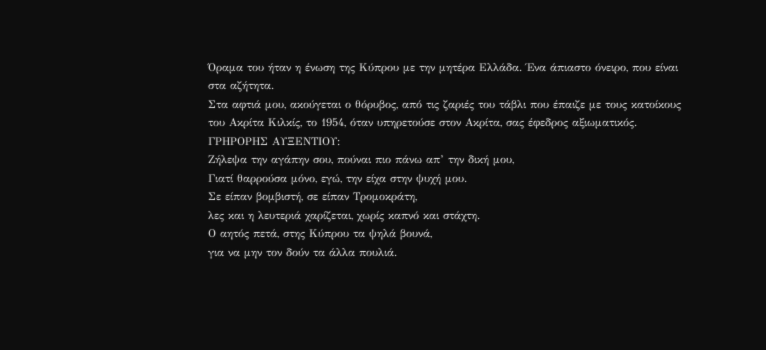Όραμα του ήταν η ένωση της Κύπρου με την μητέρα Ελλάδα. Ένα άπιαστο όνειρο, που είναι στα αζήτητα.
Στα αφτιά μου, ακούγεται ο θόρυβος, από τις ζαριές του τάβλι που έπαιζε με τους κατοίκους του Ακρίτα Κιλκίς, το 1954, όταν υπηρετούσε στον Ακρίτα, σας έφεδρος αξιωματικός.
ΓΡΗΡΟΡΗΣ ΑΥΞΕΝΤΙΟΥ:
Ζήλεψα την αγάπην σου, πούναι πιο πάνω απ’ την δική μου,
Γιατί θαρρούσα μόνο, εγώ, την είχα στην ψυχή μου.
Σε είπαν βομβιστή, σε είπαν Τρομοκράτη,
λες και η λευτεριά χαρίζεται, χωρίς καπνό και στάχτη.
Ο αητός πετά, στης Κύπρου τα ψηλά βουνά,
για να μην τον δούν τα άλλα πουλιά.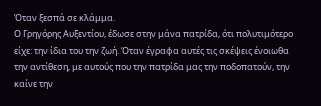Όταν ξεσπά σε κλάμμα.
Ο Γρηγόρης Αυξεντίου, έδωσε στην μάνα πατρίδα, ότι πολυτιμότερο είχε: την ίδια του την ζωή. Όταν έγραφα αυτές τις σκέψεις ένοιωθα την αντίθεση, με αυτούς που την πατρίδα μας την ποδοπατούν, την καίνε την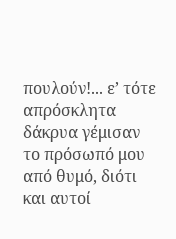πουλούν!... ε’ τότε απρόσκλητα δάκρυα γέμισαν το πρόσωπό μου από θυμό, διότι και αυτοί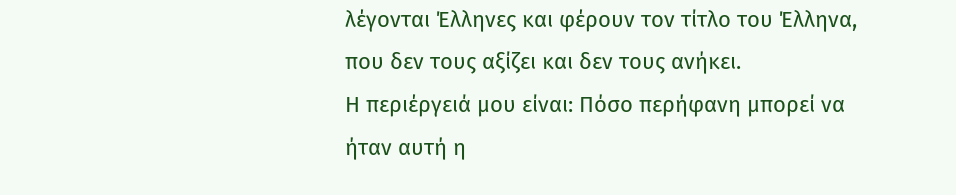λέγονται Έλληνες και φέρουν τον τίτλο του Έλληνα, που δεν τους αξίζει και δεν τους ανήκει.
Η περιέργειά μου είναι: Πόσο περήφανη μπορεί να ήταν αυτή η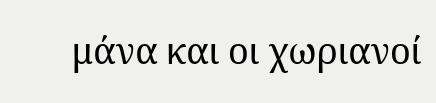μάνα και οι χωριανοί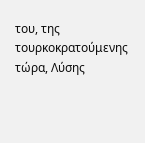του, της τουρκοκρατούμενης τώρα, Λύσης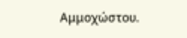Αμμοχώστου.